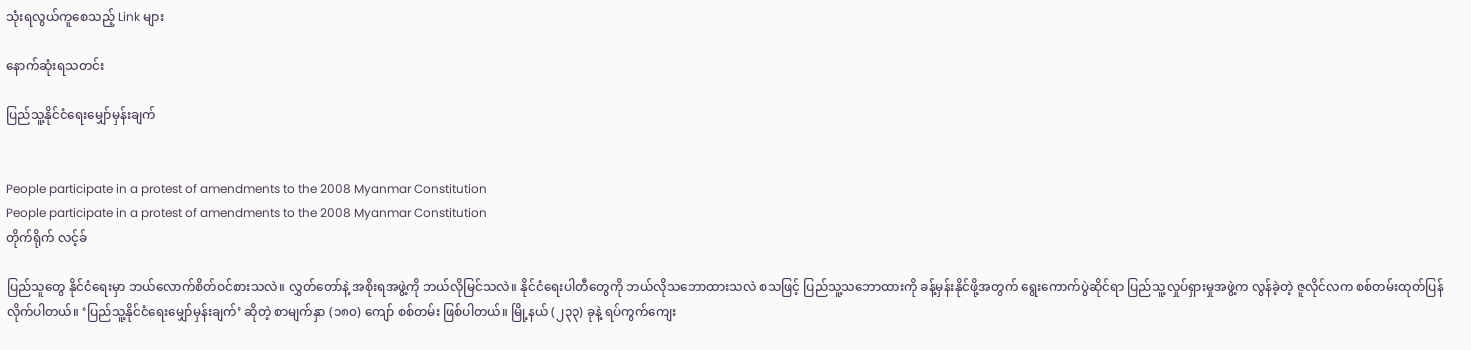သုံးရလွယ်ကူစေသည့် Link များ

နောက်ဆုံးရသတင်း

ပြည်သူ့နိုင်ငံရေးမျှော်မှန်းချက်


People participate in a protest of amendments to the 2008 Myanmar Constitution
People participate in a protest of amendments to the 2008 Myanmar Constitution
တိုက်ရိုက် လင့်ခ်

ပြည်သူတွေ နိုင်ငံရေးမှာ ဘယ်လောက်စိတ်ဝင်စားသလဲ။ လွှတ်တော်နဲ့ အစိုးရအဖွဲ့ကို ဘယ်လိုမြင်သလဲ။ နိုင်ငံရေးပါတီတွေကို ဘယ်လိုသဘောထားသလဲ စသဖြင့် ပြည်သူ့သဘောထားကို ခန့်မှန်းနိုင်ဖို့အတွက် ရွေးကောက်ပွဲဆိုင်ရာ ပြည်သူ့လှုပ်ရှားမှုအဖွဲ့က လွန်ခဲ့တဲ့ ဇူလိုင်လက စစ်တမ်းထုတ်ပြန်လိုက်ပါတယ်။ ‘ပြည်သူ့နိုင်ငံရေးမျှော်မှန်းချက်’ ဆိုတဲ့ စာမျက်နှာ (၁၈၀) ကျော် စစ်တမ်း ဖြစ်ပါတယ်။ မြို့နယ် (၂၃၃) ခုနဲ့ ရပ်ကွက်ကျေး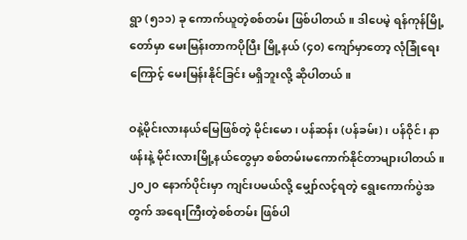ရွာ (၅၁၁) ခု ကောက်ယူတဲ့စစ်တမ်း ဖြစ်ပါတယ်။ ဒါပေမဲ့ ရန်ကုန်မြို့တော်မှာ မေးမြန်းတာကပိုပြီး မြို့နယ် (၄၀) ကျော်မှာတော့ လုံခြုံရေးကြောင့် မေးမြန်းနိုင်ခြင်း မရှိဘူးလို့ ဆိုပါတယ်။

ဝနဲ့မိုင်းလားနယ်မြေဖြစ်တဲ့ မိုင်းမော၊ ပန်ဆန်း (ပန်ခမ်း)၊ ပန်ဝိုင်၊ နာဖန်းနဲ့ မိုင်းလားမြို့နယ်တွေမှာ စစ်တမ်းမကောက်နိုင်တာများပါတယ်။ ၂၀၂၀ နောက်ပိုင်းမှာ ကျင်းပမယ်လို့ မျှော်လင့်ရတဲ့ ရွေးကောက်ပွဲအတွက် အရေးကြီးတဲ့စစ်တမ်း ဖြစ်ပါ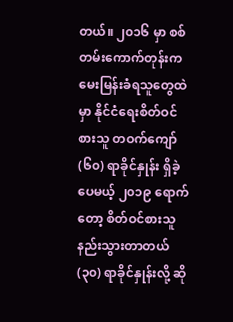တယ်။ ၂၀၁၆ မှာ စစ်တမ်းကောက်တုန်းက မေးမြန်းခံရသူတွေထဲမှာ နိုင်ငံရေးစိတ်ဝင်စားသူ တဝက်ကျော် (၆၀) ရာခိုင်နှုန်း ရှိခဲ့ပေမယ့် ၂၀၁၉ ရောက်တော့ စိတ်ဝင်စားသူ နည်းသွားတာတယ် (၃၀) ရာခိုင်နှုန်းလို့ ဆို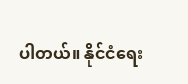ပါတယ်။ နိုင်ငံရေး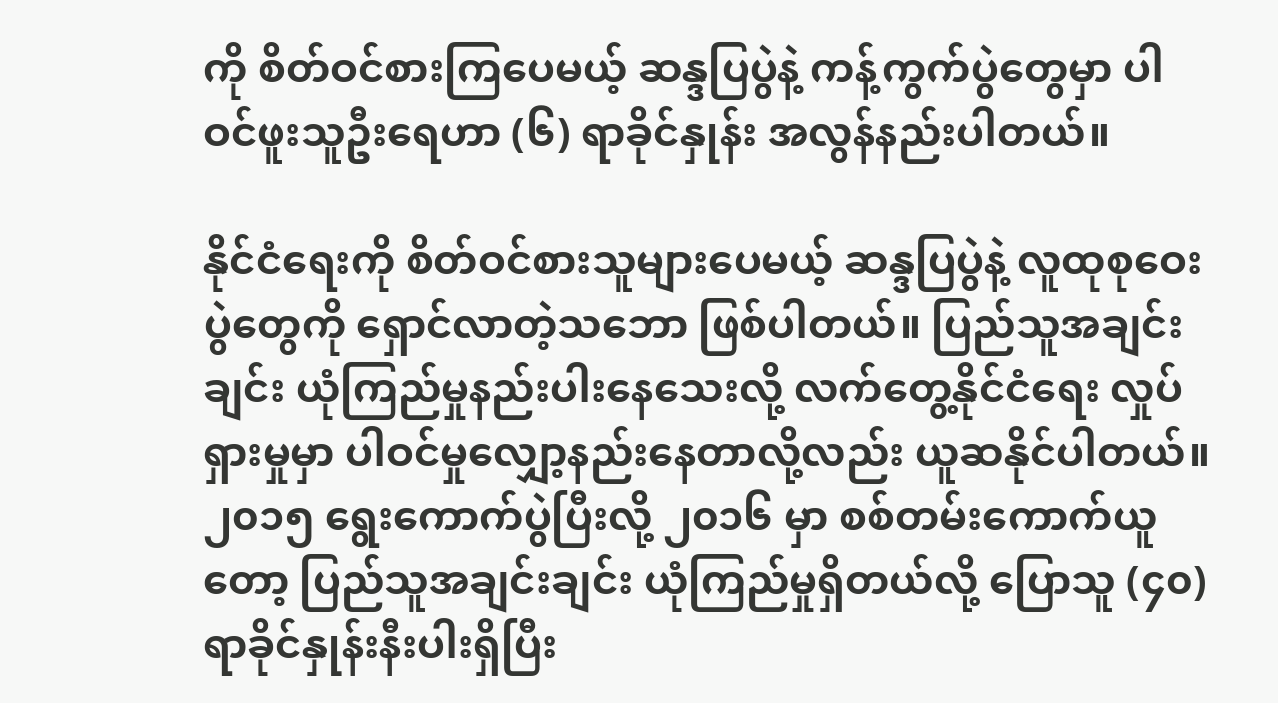ကို စိတ်ဝင်စားကြပေမယ့် ဆန္ဒပြပွဲနဲ့ ကန့်ကွက်ပွဲတွေမှာ ပါဝင်ဖူးသူဦးရေဟာ (၆) ရာခိုင်နှုန်း အလွန်နည်းပါတယ်။

နိုင်ငံရေးကို စိတ်ဝင်စားသူများပေမယ့် ဆန္ဒပြပွဲနဲ့ လူထုစုဝေးပွဲတွေကို ရှောင်လာတဲ့သဘော ဖြစ်ပါတယ်။ ပြည်သူအချင်းချင်း ယုံကြည်မှုနည်းပါးနေသေးလို့ လက်တွေ့နိုင်ငံရေး လှုပ်ရှားမှုမှာ ပါဝင်မှုလျှော့နည်းနေတာလို့လည်း ယူဆနိုင်ပါတယ်။ ၂၀၁၅ ရွေးကောက်ပွဲပြီးလို့ ၂၀၁၆ မှာ စစ်တမ်းကောက်ယူတော့ ပြည်သူအချင်းချင်း ယုံကြည်မှုရှိတယ်လို့ ပြောသူ (၄၀) ရာခိုင်နှုန်းနီးပါးရှိပြီး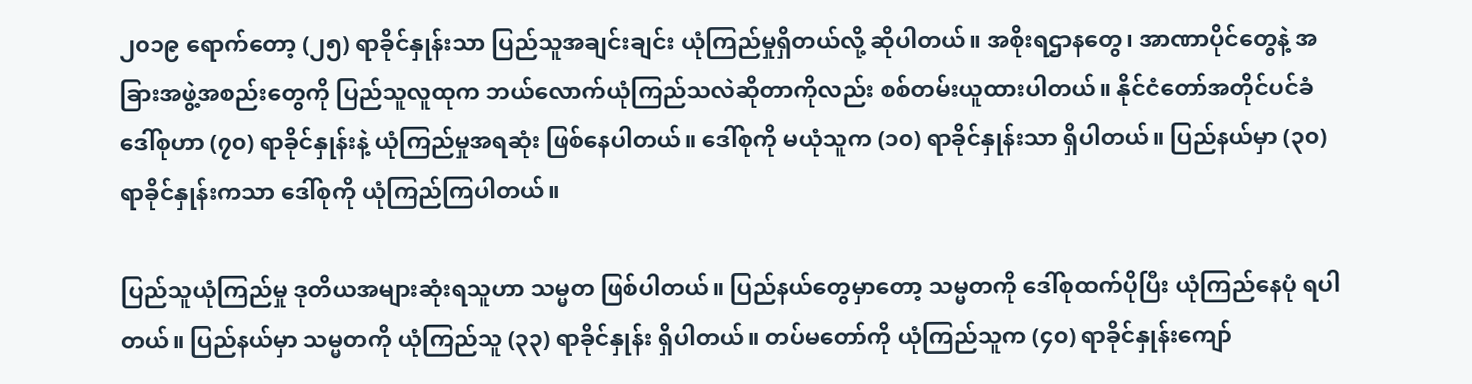၂၀၁၉ ရောက်တော့ (၂၅) ရာခိုင်နှုန်းသာ ပြည်သူအချင်းချင်း ယုံကြည်မှုရှိတယ်လို့ ဆိုပါတယ်။ အစိုးရဌာနတွေ၊ အာဏာပိုင်တွေနဲ့ အခြားအဖွဲ့အစည်းတွေကို ပြည်သူလူထုက ဘယ်လောက်ယုံကြည်သလဲဆိုတာကိုလည်း စစ်တမ်းယူထားပါတယ်။ နိုင်ငံတော်အတိုင်ပင်ခံ ဒေါ်စုဟာ (၇၀) ရာခိုင်နှုန်းနဲ့ ယုံကြည်မှုအရဆုံး ဖြစ်နေပါတယ်။ ဒေါ်စုကို မယုံသူက (၁၀) ရာခိုင်နှုန်းသာ ရှိပါတယ်။ ပြည်နယ်မှာ (၃၀) ရာခိုင်နှုန်းကသာ ဒေါ်စုကို ယုံကြည်ကြပါတယ်။

ပြည်သူယုံကြည်မှု ဒုတိယအများဆုံးရသူဟာ သမ္မတ ဖြစ်ပါတယ်။ ပြည်နယ်တွေမှာတော့ သမ္မတကို ဒေါ်စုထက်ပိုပြီး ယုံကြည်နေပုံ ရပါတယ်။ ပြည်နယ်မှာ သမ္မတကို ယုံကြည်သူ (၃၃) ရာခိုင်နှုန်း ရှိပါတယ်။ တပ်မတော်ကို ယုံကြည်သူက (၄၀) ရာခိုင်နှုန်းကျော်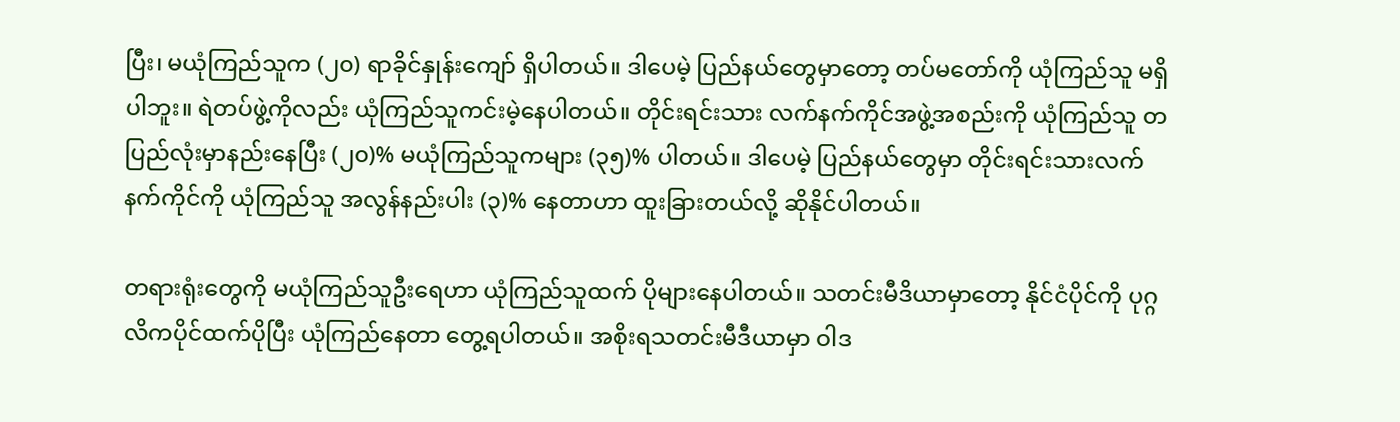ပြီး၊ မယုံကြည်သူက (၂၀) ရာခိုင်နှုန်းကျော် ရှိပါတယ်။ ဒါပေမဲ့ ပြည်နယ်တွေမှာတော့ တပ်မတော်ကို ယုံကြည်သူ မရှိပါဘူး။ ရဲတပ်ဖွဲ့ကိုလည်း ယုံကြည်သူကင်းမဲ့နေပါတယ်။ တိုင်းရင်းသား လက်နက်ကိုင်အဖွဲ့အစည်းကို ယုံကြည်သူ တပြည်လုံးမှာနည်းနေပြီး (၂၀)% မယုံကြည်သူကများ (၃၅)% ပါတယ်။ ဒါပေမဲ့ ပြည်နယ်တွေမှာ တိုင်းရင်းသားလက်နက်ကိုင်ကို ယုံကြည်သူ အလွန်နည်းပါး (၃)% နေတာဟာ ထူးခြားတယ်လို့ ဆိုနိုင်ပါတယ်။

တရားရုံးတွေကို မယုံကြည်သူဦးရေဟာ ယုံကြည်သူထက် ပိုများနေပါတယ်။ သတင်းမီဒိယာမှာတော့ နိုင်ငံပိုင်ကို ပုဂ္ဂလိကပိုင်ထက်ပိုပြီး ယုံကြည်နေတာ တွေ့ရပါတယ်။ အစိုးရသတင်းမီဒီယာမှာ ဝါဒ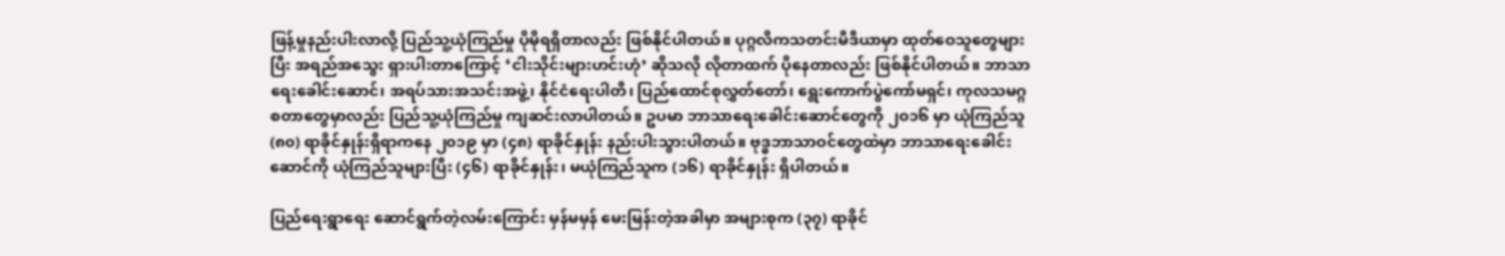ဖြန့်မှုနည်းပါးလာလို့ ပြည်သူ့ယုံကြည်မှု ပိုမိုရရှိတာလည်း ဖြစ်နိုင်ပါတယ်။ ပုဂ္ဂလိကသတင်းမီဒီယာမှာ ထုတ်ဝေသူတွေများပြီး အရည်အသွေး ရှားပါးတာကြောင့် ‘ငါးသိုင်းများဟင်းဟုံ’ ဆိုသလို လိုတာထက် ပိုနေတာလည်း ဖြစ်နိုင်ပါတယ်။ ဘာသာရေးခေါင်းဆောင်၊ အရပ်သားအသင်းအဖွဲ့၊ နိုင်ငံရေးပါတီ၊ ပြည်ထောင်စုလွှတ်တော်၊ ရွေးကောက်ပွဲကော်မရှင်၊ ကုလသမဂ္ဂ စတာတွေမှာလည်း ပြည်သူ့ယုံကြည်မှု ကျဆင်းလာပါတယ်။ ဥပမာ ဘာသာရေးခေါင်းဆောင်တွေကို ၂၀၁၆ မှာ ယုံကြည်သူ (၈၀) ရာခိုင်နှုန်းရှိရာကနေ ၂၀၁၉ မှာ (၄၈) ရာခိုင်နှုန်း နည်းပါးသွားပါတယ်။ ဗုဒ္ဓဘာသာဝင်တွေထဲမှာ ဘာသာရေးခေါင်းဆောင်ကို ယုံကြည်သူများပြီး (၄၆) ရာခိုင်နှုန်း၊ မယုံကြည်သူက (၁၆) ရာခိုင်နှုန်း ရှိပါတယ်။

ပြည်ရေးရွာရေး ဆောင်ရွက်တဲ့လမ်းကြောင်း မှန်မမှန် မေးမြန်းတဲ့အခါမှာ အများစုက (၃၇) ရာခိုင်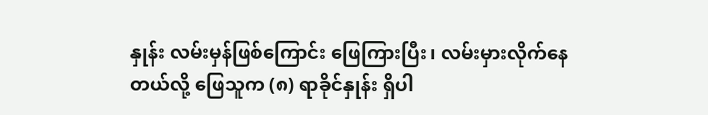နှုန်း လမ်းမှန်ဖြစ်ကြောင်း ဖြေကြားပြီး၊ လမ်းမှားလိုက်နေတယ်လို့ ဖြေသူက (၈) ရာခိုင်နှုန်း ရှိပါ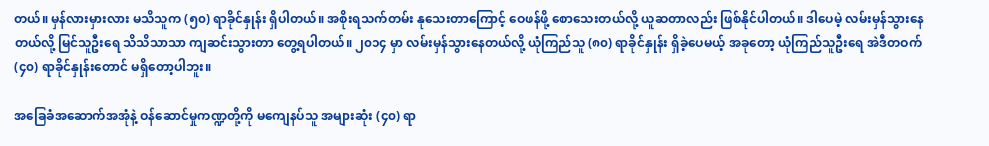တယ်။ မှန်လားမှားလား မသိသူက (၅၀) ရာခိုင်နှုန်း ရှိပါတယ်။ အစိုးရသက်တမ်း နုသေးတာကြောင့် ဝေဖန်ဖို့ စောသေးတယ်လို့ ယူဆတာလည်း ဖြစ်နိုင်ပါတယ်။ ဒါပေမဲ့ လမ်းမှန်သွားနေတယ်လို့ မြင်သူဦးရေ သိသိသာသာ ကျဆင်းသွားတာ တွေ့ရပါတယ်။ ၂၀၁၄ မှာ လမ်းမှန်သွားနေတယ်လို့ ယုံကြည်သူ (၈၀) ရာခိုင်နှုန်း ရှိခဲ့ပေမယ့် အခုတော့ ယုံကြည်သူဦးရေ အဲဒီတဝက် (၄၀) ရာခိုင်နှုန်းတောင် မရှိတော့ပါဘူး။

အခြေခံအဆောက်အအုံနဲ့ ဝန်ဆောင်မှုကဏ္ဍတို့ကို မကျေနပ်သူ အများဆုံး (၄၀) ရာ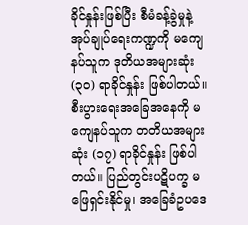ခိုင်နှုန်းဖြစ်ပြီး စီမံခန့်ခွဲမှုနဲ့ အုပ်ချုပ်ရေးကဏ္ဍကို မကျေနပ်သူက ဒုတိယအများဆုံး (၃၀) ရာခိုင်နှုန်း ဖြစ်ပါတယ်။ စီးပွားရေးအခြေအနေကို မကျေနပ်သူက တတိယအများဆုံး (၁၇) ရာခိုင်နှုန်း ဖြစ်ပါတယ်။ ပြည်တွင်းပဋိပက္ခ မဖြေရှင်းနိုင်မှု၊ အခြေခံဥပဒေ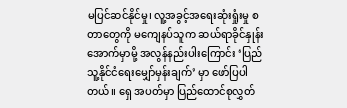မပြင်ဆင်နိုင်မှု၊ လူ့အခွင့်အရေးဆုံးရှုံးမှု စတာတွေကို မကျေနပ်သူက ဆယ်ရာခိုင်နှုန်းအောက်မှာမို့ အလွန်နည်းပါးကြောင်း ‘ပြည်သူ့နိုင်ငံရေးမျှော်မှန်းချက်’ မှာ ဖော်ပြပါတယ်။ ရှေ အပတ်မှာ ပြည်ထောင်စုလွှတ်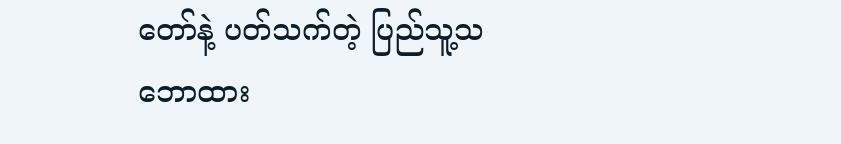တော်နဲ့ ပတ်သက်တဲ့ ပြည်သူ့သဘောထား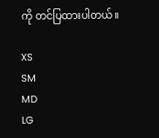ကို တင်ပြထားပါတယ်။

XS
SM
MD
LG